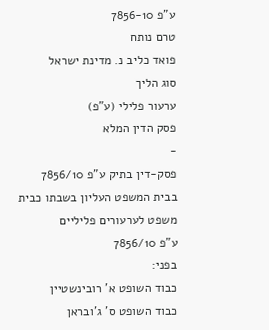ע"פ 7856-10
טרם נותח
פואד כליב נ. מדינת ישראל
סוג הליך
ערעור פלילי (ע"פ)
פסק הדין המלא
-
פסק-דין בתיק ע"פ 7856/10
בבית המשפט העליון בשבתו כבית משפט לערעורים פליליים
ע"פ 7856/10
בפני:
כבוד השופט א' רובינשטיין
כבוד השופט ס' ג'ובראן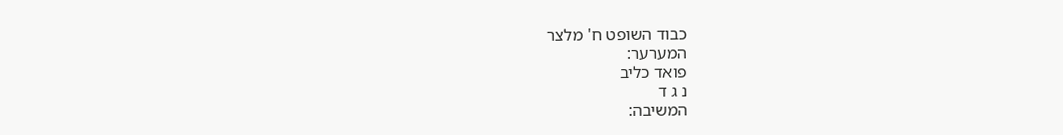כבוד השופט ח' מלצר
המערער:
פואד כליב
נ ג ד
המשיבה: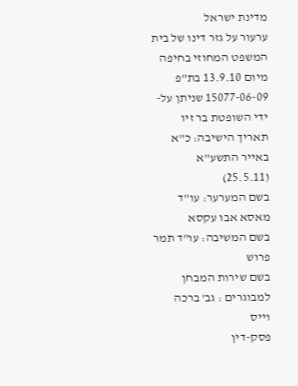מדינת ישראל
ערעור על גזר דינו של בית המשפט המחוזי בחיפה מיום 13.9.10 בת"פ 15077-06-09 שניתן על-ידי השופטת בר זיו
תאריך הישיבה: כ"א באייר התשע"א (25.5.11)
בשם המערער: עו"ד מאסא אבו עקסא
בשם המשיבה: עו"ד תמר פרוש
בשם שירות המבחן למבוגרים : גב' ברכה וייס
פסק-דין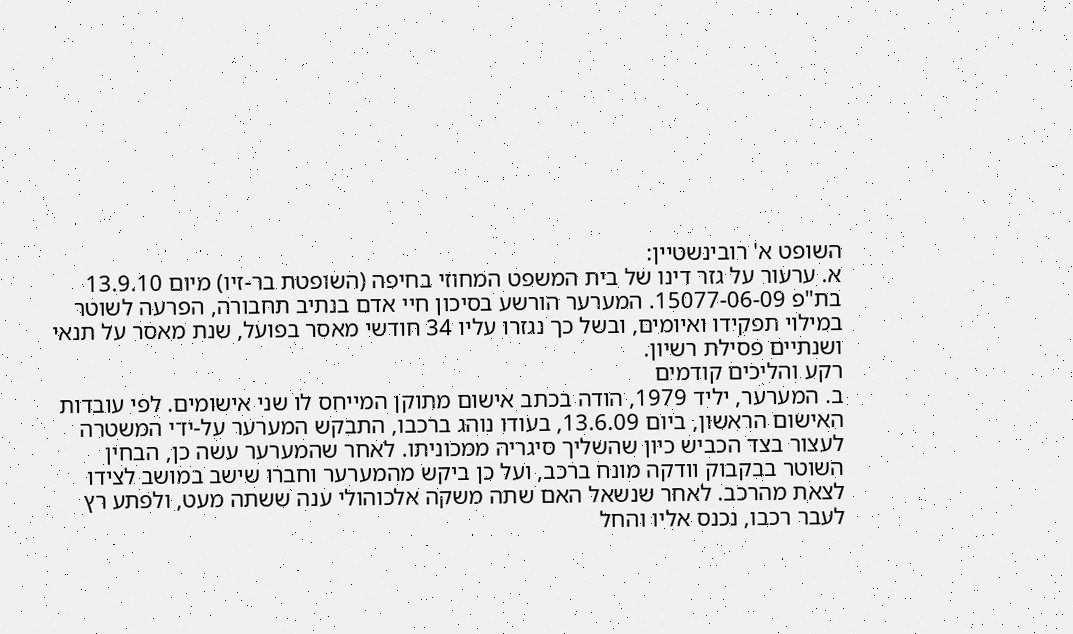השופט א' רובינשטיין:
א. ערעור על גזר דינו של בית המשפט המחוזי בחיפה (השופטת בר-זיו) מיום 13.9.10 בת"פ 15077-06-09. המערער הורשע בסיכון חיי אדם בנתיב תחבורה, הפרעה לשוטר במילוי תפקידו ואיומים, ובשל כך נגזרו עליו 34 חודשי מאסר בפועל, שנת מאסר על תנאי ושנתיים פסילת רשיון.
רקע והליכים קודמים
ב. המערער, יליד 1979, הודה בכתב אישום מתוקן המייחס לו שני אישומים. לפי עובדות האישום הראשון, ביום 13.6.09, בעודו נוהג ברכבו, התבקש המערער על-ידי המשטרה לעצור בצד הכביש כיון שהשליך סיגריה ממכוניתו. לאחר שהמערער עשה כן, הבחין השוטר בבקבוק וודקה מונח ברכב, ועל כן ביקש מהמערער וחברו שישב במושב לצידו לצאת מהרכב. לאחר שנשאל האם שתה משקה אלכוהולי ענה ששתה מעט, ולפתע רץ לעבר רכבו, נכנס אליו והחל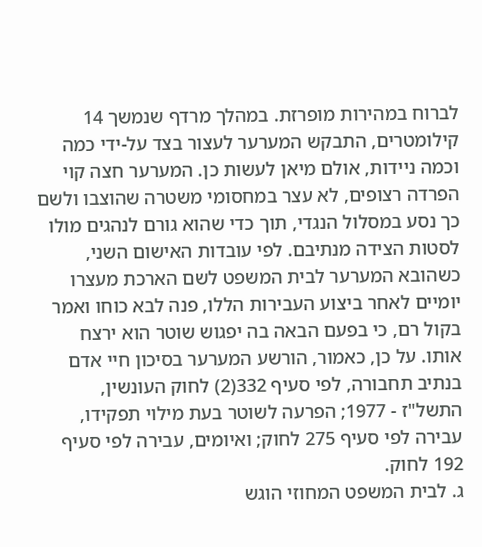לברוח במהירות מופרזת. במהלך מרדף שנמשך 14 קילומטרים, התבקש המערער לעצור בצד על-ידי כמה וכמה ניידות, אולם מיאן לעשות כן. המערער חצה קוי הפרדה רצופים, לא עצר במחסומי משטרה שהוצבו ולשם כך נסע במסלול הנגדי, תוך כדי שהוא גורם לנהגים מולו לסטות הצידה מנתיבם. לפי עובדות האישום השני, כשהובא המערער לבית המשפט לשם הארכת מעצרו יומיים לאחר ביצוע העבירות הללו, פנה לבא כוחו ואמר בקול רם, כי בפעם הבאה בה יפגוש שוטר הוא ירצח אותו. על כן, כאמור, הורשע המערער בסיכון חיי אדם בנתיב תחבורה, לפי סעיף 332(2) לחוק העונשין, התשל"ז - 1977; הפרעה לשוטר בעת מילוי תפקידו, עבירה לפי סעיף 275 לחוק; ואיומים, עבירה לפי סעיף 192 לחוק.
ג. לבית המשפט המחוזי הוגש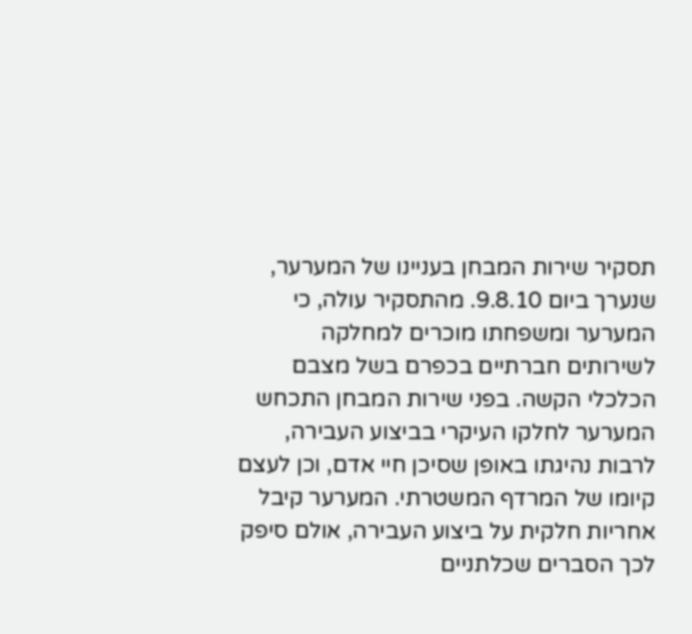תסקיר שירות המבחן בעניינו של המערער, שנערך ביום 9.8.10. מהתסקיר עולה, כי המערער ומשפחתו מוכרים למחלקה לשירותים חברתיים בכפרם בשל מצבם הכלכלי הקשה. בפני שירות המבחן התכחש המערער לחלקו העיקרי בביצוע העבירה, לרבות נהיגתו באופן שסיכן חיי אדם, וכן לעצם קיומו של המרדף המשטרתי. המערער קיבל אחריות חלקית על ביצוע העבירה, אולם סיפק לכך הסברים שכלתניים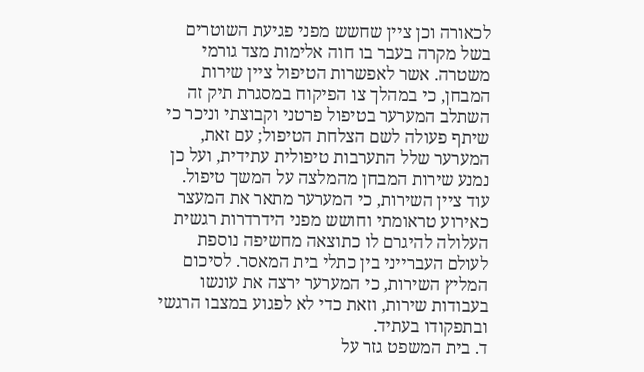לכאורה וכן ציין שחשש מפני פגיעת השוטרים בשל מקרה בעבר בו חוה אלימות מצד גורמי משטרה. אשר לאפשרות הטיפול ציין שירות המבחן, כי במהלך צו הפיקוח במסגרת תיק זה השתלב המערער בטיפול פרטני וקבוצתי וניכר כי שיתף פעולה לשם הצלחת הטיפול; עם זאת, המערער שלל התערבות טיפולית עתידית, ועל כן נמנע שירות המבחן מהמלצה על המשך טיפול. עוד ציין השירות, כי המערער מתאר את המעצר כאירוע טראומתי וחושש מפני הידרדרות רגשית העלולה להיגרם לו כתוצאה מחשיפה נוספת לעולם העברייני בין כתלי בית המאסר. לסיכום המליץ השירות, כי המערער ירצה את עונשו בעבודות שירות, וזאת כדי לא לפגוע במצבו הרגשי ובתפקודו בעתיד.
ד. בית המשפט גזר על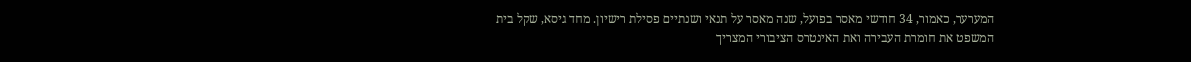המערער, כאמור, 34 חודשי מאסר בפועל, שנה מאסר על תנאי ושנתיים פסילת רישיון. מחד גיסא, שקל בית המשפט את חומרת העבירה ואת האינטרס הציבורי המצריך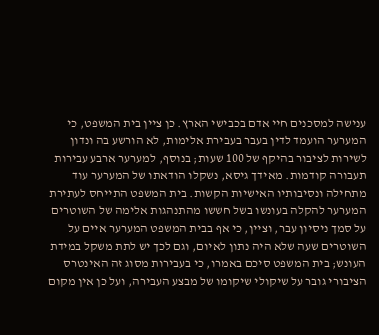ענישה למסכנים חיי אדם בכבישי הארץ. כן ציין בית המשפט, כי המערער הועמד לדין בעבר בעבירת אלימות, לא הורשע בה ונדון לשירות לציבור בהיקף של 100 שעות; בנוסף, למערער ארבע עבירות תעבורה קודמות. מאידך גיסא, נשקלו הודאתו של המערער עוד מתחילה ונסיבותיו האישיות הקשות. בית המשפט התייחס לעתירת המערער להקלה בעונשו בשל חששו מהתנהגות אלימה של השוטרים על סמך ניסיון עבר, וציין, כי אף בבית המשפט המערער איים על השוטרים שעה שלא היה נתון לאיום, וגם לכך יש לתת משקל במידת העונש; בית המשפט סיכם באמרו, כי בעבירות מסוג זה האינטרס הציבורי גובר על שיקולי שיקומו של מבצע העבירה, ועל כן אין מקום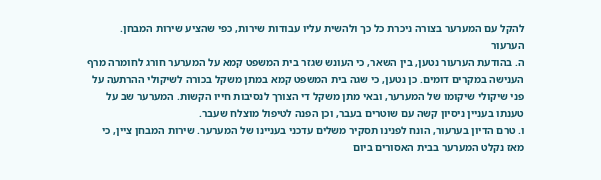להקל עם המערער בצורה ניכרת כל כך ולהשית עליו עבודות שירות, כפי שהציע שירות המבחן.
הערעור
ה. בהודעת הערעור נטען, בין השאר, כי העונש שגזר בית המשפט קמא על המערער חורג לחומרה מרף הענישה במקרים דומים. כן נטען, כי שגה בית המשפט קמא במתן משקל בכורה לשיקולי ההרתעה על פני שיקולי שיקומו של המערער, ובאי מתן משקל די הצורך לנסיבות חייו הקשות. המערער שב על טענתו בעניין ניסיון קשה עם שוטרים בעבר, וכן הפנה לטיפול מוצלח שעבר.
ו. טרם הדיון בערעור, הונח לפנינו תסקיר משלים עדכני בעניינו של המערער. שירות המבחן ציין, כי מאז נקלט המערער בבית האסורים ביום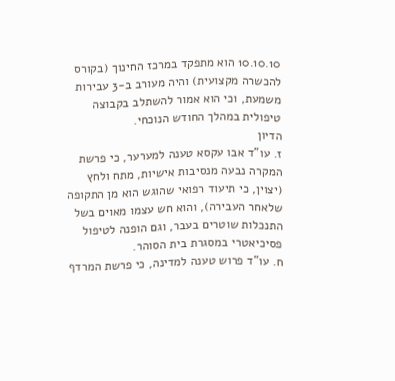10.10.10 הוא מתפקד במרכז החינוך (בקורס להכשרה מקצועית) והיה מעורב ב-3 עבירות משמעת, וכי הוא אמור להשתלב בקבוצה טיפולית במהלך החודש הנוכחי.
הדיון
ז. עו"ד אבו עקסא טענה למערער, כי פרשת המקרה נבעה מנסיבות אישיות, מתח ולחץ (יצוין, כי תיעוד רפואי שהוגש הוא מן התקופה שלאחר העבירה), והוא חש עצמו מאוים בשל התנכלות שוטרים בעבר, וגם הופנה לטיפול פסיכיאטרי במסגרת בית הסוהר.
ח. עו"ד פרוש טענה למדינה, כי פרשת המרדף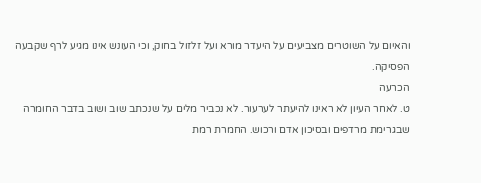והאיום על השוטרים מצביעים על היעדר מורא ועל זלזול בחוק, וכי העונש אינו מגיע לרף שקבעה הפסיקה.
הכרעה
ט. לאחר העיון לא ראינו להיעתר לערעור. לא נכביר מלים על שנכתב שוב ושוב בדבר החומרה שבגרימת מרדפים ובסיכון אדם ורכוש. החמרת רמת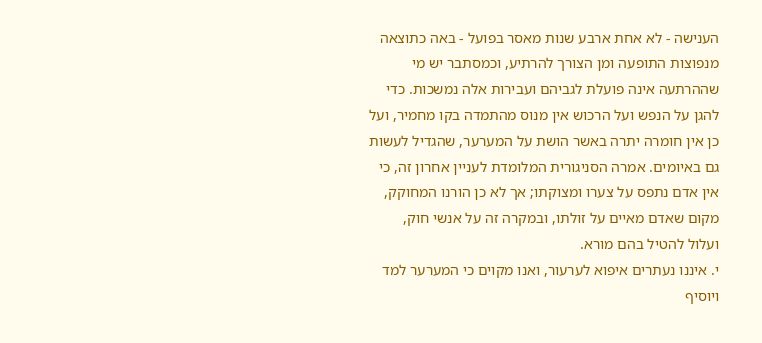הענישה - לא אחת ארבע שנות מאסר בפועל - באה כתוצאה מנפוצות התופעה ומן הצורך להרתיע, וכמסתבר יש מי שההרתעה אינה פועלת לגביהם ועבירות אלה נמשכות. כדי להגן על הנפש ועל הרכוש אין מנוס מהתמדה בקו מחמיר, ועל כן אין חומרה יתרה באשר הושת על המערער, שהגדיל לעשות גם באיומים. אמרה הסניגורית המלומדת לעניין אחרון זה, כי אין אדם נתפס על צערו ומצוקתו; אך לא כן הורנו המחוקק, מקום שאדם מאיים על זולתו, ובמקרה זה על אנשי חוק, ועלול להטיל בהם מורא.
י. איננו נעתרים איפוא לערעור, ואנו מקוים כי המערער למד ויוסיף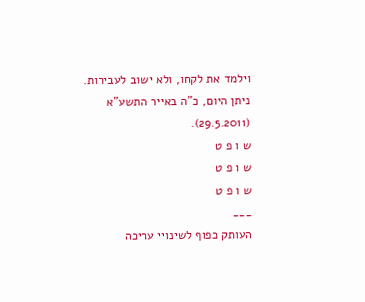וילמד את לקחו, ולא ישוב לעבירות.
ניתן היום, כ"ה באייר התשע"א (29.5.2011).
ש ו פ ט
ש ו פ ט
ש ו פ ט
___
העותק כפוף לשינויי עריכה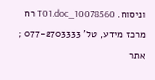וניסוח. 10078560_T01.doc רח
מרכז מידע, טל' 077-2703333 ; אתר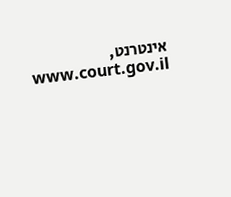אינטרנט, www.court.gov.il